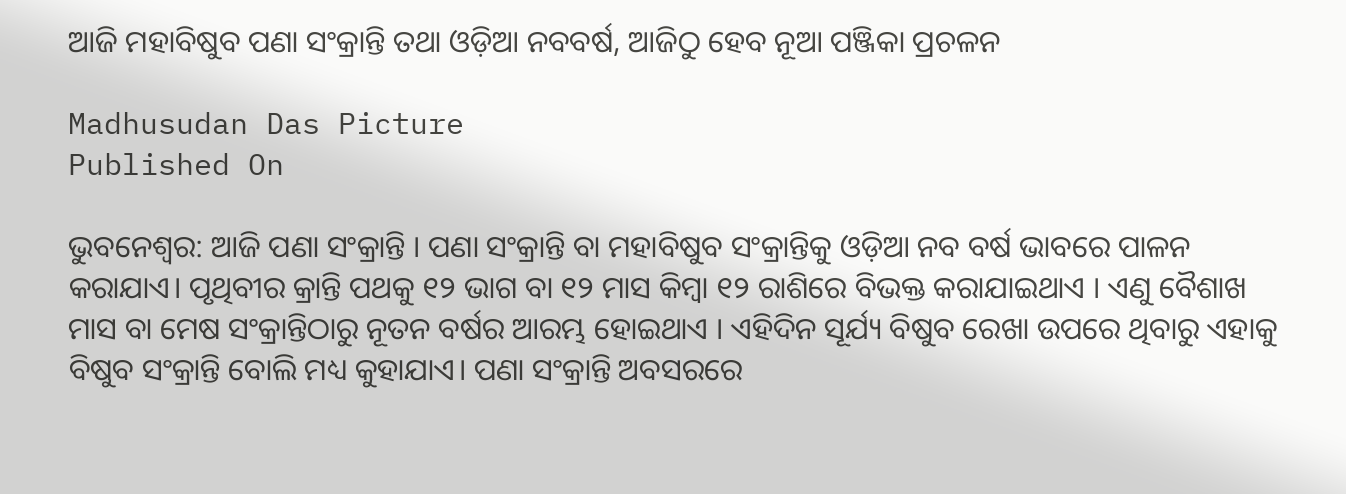ଆଜି ମହାବିଷୁବ ପଣା ସଂକ୍ରାନ୍ତି ତଥା ଓଡ଼ିଆ ନବବର୍ଷ, ଆଜିଠୁ ହେବ ନୂଆ ପଞ୍ଜିକା ପ୍ରଚଳନ

Madhusudan Das Picture
Published On

ଭୁବନେଶ୍ୱର: ଆଜି ପଣା ସଂକ୍ରାନ୍ତି । ପଣା ସଂକ୍ରାନ୍ତି ବା ମହାବିଷୁବ ସଂକ୍ରାନ୍ତିକୁ ଓଡ଼ିଆ ନବ ବର୍ଷ ଭାବରେ ପାଳନ କରାଯାଏ। ପୃଥିବୀର କ୍ରାନ୍ତି ପଥକୁ ୧୨ ଭାଗ ବା ୧୨ ମାସ କିମ୍ବା ୧୨ ରାଶିରେ ବିଭକ୍ତ କରାଯାଇଥାଏ । ଏଣୁ ବୈଶାଖ ମାସ ବା ମେଷ ସଂକ୍ରାନ୍ତିଠାରୁ ନୂତନ ବର୍ଷର ଆରମ୍ଭ ହୋଇଥାଏ । ଏହିଦିନ ସୂର୍ଯ୍ୟ ବିଷୁବ ରେଖା ଉପରେ ଥିବାରୁ ଏହାକୁ ବିଷୁବ ସଂକ୍ରାନ୍ତି ବୋଲି ମଧ୍ୟ କୁହାଯାଏ। ପଣା ସଂକ୍ରାନ୍ତି ଅବସରରେ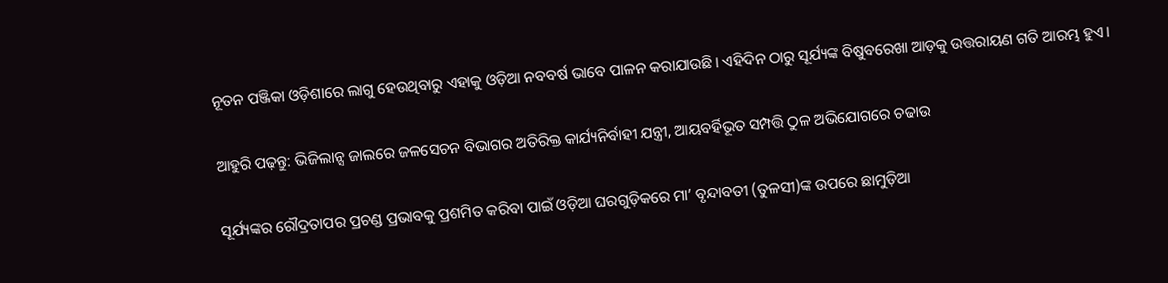ନୂତନ ପଞ୍ଜିକା ଓଡ଼ିଶାରେ ଲାଗୁ ହେଉଥିବାରୁ ଏହାକୁ ଓଡ଼ିଆ ନବବର୍ଷ ଭାବେ ପାଳନ କରାଯାଉଛି। ଏହିଦିନ ଠାରୁ ସୂର୍ଯ୍ୟଙ୍କ ବିଷୁବରେଖା ଆଡ଼କୁ ଉତ୍ତରାୟଣ ଗତି ଆରମ୍ଭ ହୁଏ।

ଆହୁରି ପଢ଼ନ୍ତୁ: ଭିଜିଲାନ୍ସ ଜାଲରେ ଜଳସେଚନ ବିଭାଗର ଅତିରିକ୍ତ କାର୍ଯ୍ୟନିର୍ବାହୀ ଯନ୍ତ୍ରୀ, ଆୟବର୍ହିଭୂତ ସମ୍ପତ୍ତି ଠୁଳ ଅଭିଯୋଗରେ ଚଢାଉ

ସୂର୍ଯ୍ୟଙ୍କର ରୌଦ୍ରତାପର ପ୍ରଚଣ୍ଡ ପ୍ରଭାବକୁ ପ୍ରଶମିତ କରିବା ପାଇଁ ଓଡ଼ିଆ ଘରଗୁଡ଼ିକରେ ମା’ ବୃନ୍ଦାବତୀ (ତୁଳସୀ)ଙ୍କ ଉପରେ ଛାମୁଡ଼ିଆ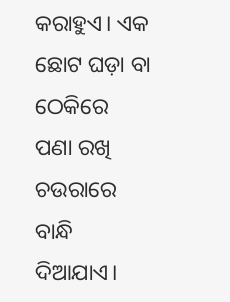କରାହୁଏ। ଏକ ଛୋଟ ଘଡ଼ା ବା ଠେକିରେ  ପଣା ରଖି ଚଉରାରେ ବାନ୍ଧି ଦିଆଯାଏ।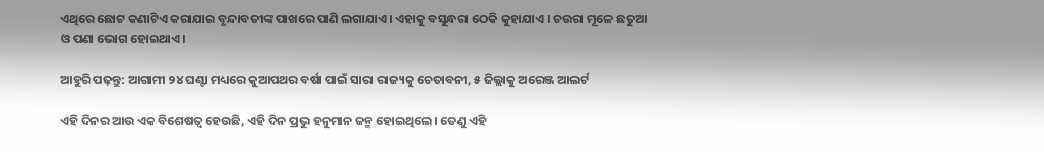ଏଥିରେ ଛୋଟ କଣାଟିଏ କରାଯାଇ ବୃନ୍ଦାବତୀଙ୍କ ପାଖରେ ପାଣି ଲଗାଯାଏ । ଏହାକୁ ବସୁନ୍ଧରା ଠେକି କୁହାଯାଏ । ଚଉରା ମୂଳେ ଛତୁଆ ଓ ପଣା ଭୋଗ ହୋଇଥାଏ।

ଆହୁରି ପଢ଼ନ୍ତୁ: ଆଗାମୀ ୨୪ ଘଣ୍ଟା ମଧ୍ୟରେ କୁଆପଥର ବର୍ଷା ପାଇଁ ସାରା ରାଜ୍ୟକୁ ଚେତାବନୀ, ୫ ଜିଲ୍ଲାକୁ ଅରେଞ୍ଜ ଆଲର୍ଟ

ଏହି ଦିନର ଆଉ ଏକ ବିଶେଷତ୍ୱ ହେଉଛି, ଏହି ଦିନ ପ୍ରଭୁ ହନୁମାନ ଜନ୍ମ ହୋଇଥିଲେ। ତେଣୁ ଏହି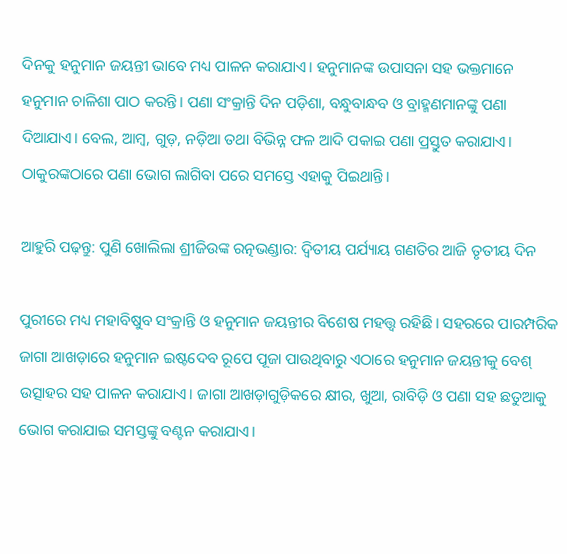ଦିନକୁ ହନୁମାନ ଜୟନ୍ତୀ ଭାବେ ମଧ୍ୟ ପାଳନ କରାଯାଏ। ହନୁମାନଙ୍କ ଉପାସନା ସହ ଭକ୍ତମାନେ ହନୁମାନ ଚାଳିଶା ପାଠ କରନ୍ତି। ପଣା ସଂକ୍ରାନ୍ତି ଦିନ ପଡ଼ିଶା, ବନ୍ଧୁବାନ୍ଧବ ଓ ବ୍ରାହ୍ମଣମାନଙ୍କୁ ପଣା ଦିଆଯାଏ। ବେଲ, ଆମ୍ବ, ଗୁଡ଼, ନଡ଼ିଆ ତଥା ବିଭିନ୍ନ ଫଳ ଆଦି ପକାଇ ପଣା ପ୍ରସ୍ତୁତ କରାଯାଏ। ଠାକୁରଙ୍କଠାରେ ପଣା ଭୋଗ ଲାଗିବା ପରେ ସମସ୍ତେ ଏହାକୁ ପିଇଥାନ୍ତି।

ଆହୁରି ପଢ଼ନ୍ତୁ: ପୁଣି ଖୋଲିଲା ଶ୍ରୀଜିଉଙ୍କ ରତ୍ନଭଣ୍ଡାର: ଦ୍ୱିତୀୟ ପର୍ଯ୍ୟାୟ ଗଣତିର ଆଜି ତୃତୀୟ ଦିନ

ପୁରୀରେ ମଧ୍ୟ ମହାବିଷୁବ ସଂକ୍ରାନ୍ତି ଓ ହନୁମାନ ଜୟନ୍ତୀର ବିଶେଷ ମହତ୍ତ୍ବ ରହିଛି। ସହରରେ ପାରମ୍ପରିକ ଜାଗା ଆଖଡ଼ାରେ ହନୁମାନ ଇଷ୍ଟଦେବ ରୂପେ ପୂଜା ପାଉଥିବାରୁ ଏଠାରେ ହନୁମାନ ଜୟନ୍ତୀକୁ ବେଶ୍‌ ଉତ୍ସାହର ସହ ପାଳନ କରାଯାଏ। ଜାଗା ଆଖଡ଼ାଗୁଡ଼ିକରେ କ୍ଷୀର, ଖୁଆ, ରାବିଡ଼ି ଓ ପଣା ସହ ଛତୁଆକୁ ଭୋଗ କରାଯାଇ ସମସ୍ତଙ୍କୁ ବଣ୍ଟନ କରାଯାଏ।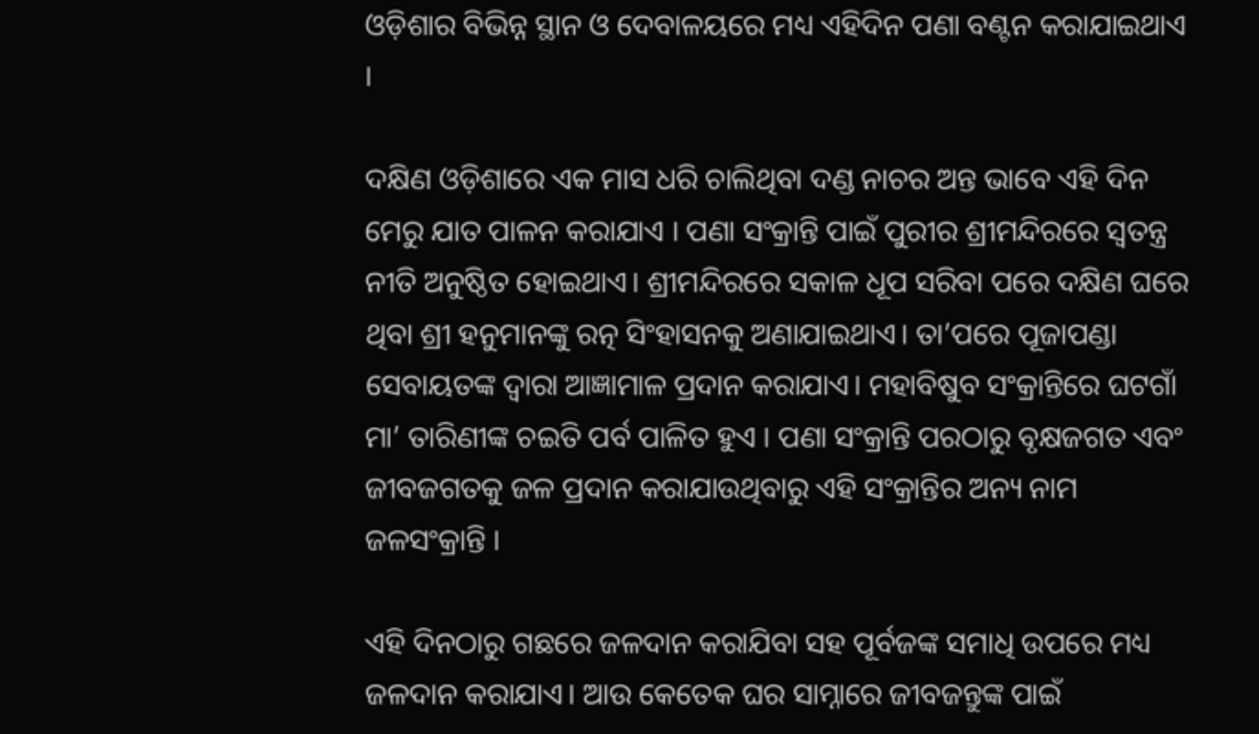ଓଡ଼ିଶାର ବିଭିନ୍ନ ସ୍ଥାନ ଓ ଦେବାଳୟରେ ମଧ୍ୟ ଏହିଦିନ ପଣା ବଣ୍ଟନ କରାଯାଇଥାଏ ।

ଦକ୍ଷିଣ ଓଡ଼ିଶାରେ ଏକ ମାସ ଧରି ଚାଲିଥିବା ଦଣ୍ଡ ନାଚର ଅନ୍ତ ଭାବେ ଏହି ଦିନ ମେରୁ ଯାତ ପାଳନ କରାଯାଏ । ପଣା ସଂକ୍ରାନ୍ତି ପାଇଁ ପୁରୀର ଶ୍ରୀମନ୍ଦିରରେ ସ୍ବତନ୍ତ୍ର ନୀତି ଅନୁଷ୍ଠିତ ହୋଇଥାଏ। ଶ୍ରୀମନ୍ଦିରରେ ସକାଳ ଧୂପ ସରିବା ପରେ ଦକ୍ଷିଣ ଘରେ ଥିବା ଶ୍ରୀ ହନୁମାନଙ୍କୁ ରତ୍ନ ସିଂହାସନକୁ ଅଣାଯାଇଥାଏ। ତା’ପରେ ପୂଜାପଣ୍ଡା ସେବାୟତଙ୍କ ଦ୍ୱାରା ଆଜ୍ଞାମାଳ ପ୍ରଦାନ କରାଯାଏ। ମହାବିଷୁବ ସଂକ୍ରାନ୍ତିରେ ଘଟଗାଁ ମା’ ତାରିଣୀଙ୍କ ଚଇତି ପର୍ବ ପାଳିତ ହୁଏ । ପଣା ସଂକ୍ରାନ୍ତି ପରଠାରୁ ବୃକ୍ଷଜଗତ ଏବଂ ଜୀବଜଗତକୁ ଜଳ ପ୍ରଦାନ କରାଯାଉଥିବାରୁ ଏହି ସଂକ୍ରାନ୍ତିର ଅନ୍ୟ ନାମ ଜଳସଂକ୍ରାନ୍ତି ।

ଏହି ଦିନଠାରୁ ଗଛରେ ଜଳଦାନ କରାଯିବା ସହ ପୂର୍ବଜଙ୍କ ସମାଧି ଉପରେ ମଧ୍ୟ ଜଳଦାନ କରାଯାଏ। ଆଉ କେତେକ ଘର ସାମ୍ନାରେ ଜୀବଜନ୍ତୁଙ୍କ ପାଇଁ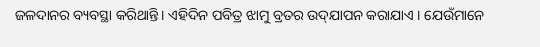ଜଳଦାନର ବ୍ୟବସ୍ଥା କରିଥାନ୍ତି। ଏହିଦିନ ପବିତ୍ର ଝାମୁ ବ୍ରତର ଉଦ୍‌ଯାପନ କରାଯାଏ । ଯେଉଁମାନେ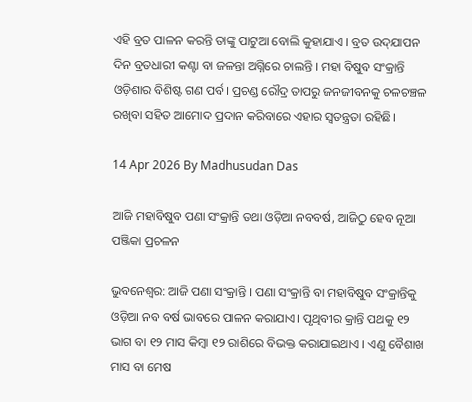ଏହି ବ୍ରତ ପାଳନ କରନ୍ତି ତାଙ୍କୁ ପାଟୁଆ ବୋଲି କୁହାଯାଏ । ବ୍ରତ ଉଦ୍‌ଯାପନ ଦିନ ବ୍ରତଧାରୀ କଣ୍ଟା ବା ଜଳନ୍ତା ଅଗ୍ନିରେ ଚାଲନ୍ତି । ମହା ବିଷୁବ ସଂକ୍ରାନ୍ତି ଓଡ଼ିଶାର ବିଶିଷ୍ଟ ଗଣ ପର୍ବ। ପ୍ରଚଣ୍ଡ ରୌଦ୍ର ତାପରୁ ଜନଜୀବନକୁ ଚଳଚଞ୍ଚଳ ରଖିବା ସହିତ ଆମୋଦ ପ୍ରଦାନ କରିବାରେ ଏହାର ସ୍ୱତନ୍ତ୍ରତା ରହିଛି।

14 Apr 2026 By Madhusudan Das

ଆଜି ମହାବିଷୁବ ପଣା ସଂକ୍ରାନ୍ତି ତଥା ଓଡ଼ିଆ ନବବର୍ଷ, ଆଜିଠୁ ହେବ ନୂଆ ପଞ୍ଜିକା ପ୍ରଚଳନ

ଭୁବନେଶ୍ୱର: ଆଜି ପଣା ସଂକ୍ରାନ୍ତି । ପଣା ସଂକ୍ରାନ୍ତି ବା ମହାବିଷୁବ ସଂକ୍ରାନ୍ତିକୁ ଓଡ଼ିଆ ନବ ବର୍ଷ ଭାବରେ ପାଳନ କରାଯାଏ। ପୃଥିବୀର କ୍ରାନ୍ତି ପଥକୁ ୧୨ ଭାଗ ବା ୧୨ ମାସ କିମ୍ବା ୧୨ ରାଶିରେ ବିଭକ୍ତ କରାଯାଇଥାଏ । ଏଣୁ ବୈଶାଖ ମାସ ବା ମେଷ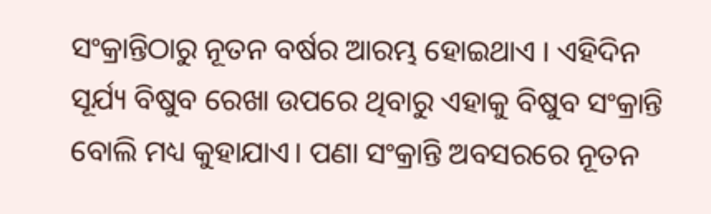ସଂକ୍ରାନ୍ତିଠାରୁ ନୂତନ ବର୍ଷର ଆରମ୍ଭ ହୋଇଥାଏ । ଏହିଦିନ ସୂର୍ଯ୍ୟ ବିଷୁବ ରେଖା ଉପରେ ଥିବାରୁ ଏହାକୁ ବିଷୁବ ସଂକ୍ରାନ୍ତି ବୋଲି ମଧ୍ୟ କୁହାଯାଏ। ପଣା ସଂକ୍ରାନ୍ତି ଅବସରରେ ନୂତନ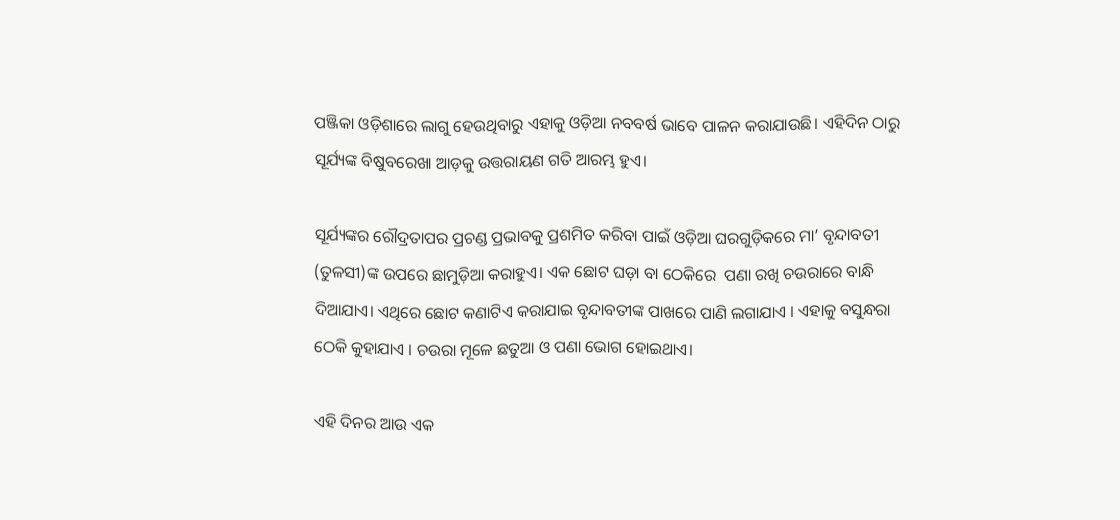ପଞ୍ଜିକା ଓଡ଼ିଶାରେ ଲାଗୁ ହେଉଥିବାରୁ ଏହାକୁ ଓଡ଼ିଆ ନବବର୍ଷ ଭାବେ ପାଳନ କରାଯାଉଛି। ଏହିଦିନ ଠାରୁ ସୂର୍ଯ୍ୟଙ୍କ ବିଷୁବରେଖା ଆଡ଼କୁ ଉତ୍ତରାୟଣ ଗତି ଆରମ୍ଭ ହୁଏ।

ସୂର୍ଯ୍ୟଙ୍କର ରୌଦ୍ରତାପର ପ୍ରଚଣ୍ଡ ପ୍ରଭାବକୁ ପ୍ରଶମିତ କରିବା ପାଇଁ ଓଡ଼ିଆ ଘରଗୁଡ଼ିକରେ ମା’ ବୃନ୍ଦାବତୀ (ତୁଳସୀ)ଙ୍କ ଉପରେ ଛାମୁଡ଼ିଆ କରାହୁଏ। ଏକ ଛୋଟ ଘଡ଼ା ବା ଠେକିରେ  ପଣା ରଖି ଚଉରାରେ ବାନ୍ଧି ଦିଆଯାଏ। ଏଥିରେ ଛୋଟ କଣାଟିଏ କରାଯାଇ ବୃନ୍ଦାବତୀଙ୍କ ପାଖରେ ପାଣି ଲଗାଯାଏ । ଏହାକୁ ବସୁନ୍ଧରା ଠେକି କୁହାଯାଏ । ଚଉରା ମୂଳେ ଛତୁଆ ଓ ପଣା ଭୋଗ ହୋଇଥାଏ।

ଏହି ଦିନର ଆଉ ଏକ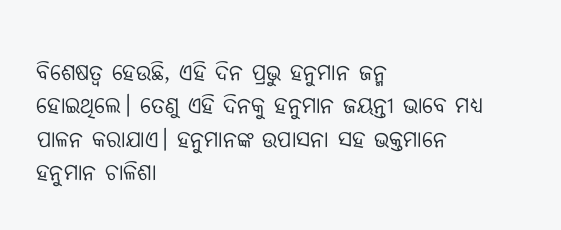ବିଶେଷତ୍ୱ ହେଉଛି, ଏହି ଦିନ ପ୍ରଭୁ ହନୁମାନ ଜନ୍ମ ହୋଇଥିଲେ। ତେଣୁ ଏହି ଦିନକୁ ହନୁମାନ ଜୟନ୍ତୀ ଭାବେ ମଧ୍ୟ ପାଳନ କରାଯାଏ। ହନୁମାନଙ୍କ ଉପାସନା ସହ ଭକ୍ତମାନେ ହନୁମାନ ଚାଳିଶା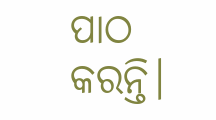ପାଠ କରନ୍ତି।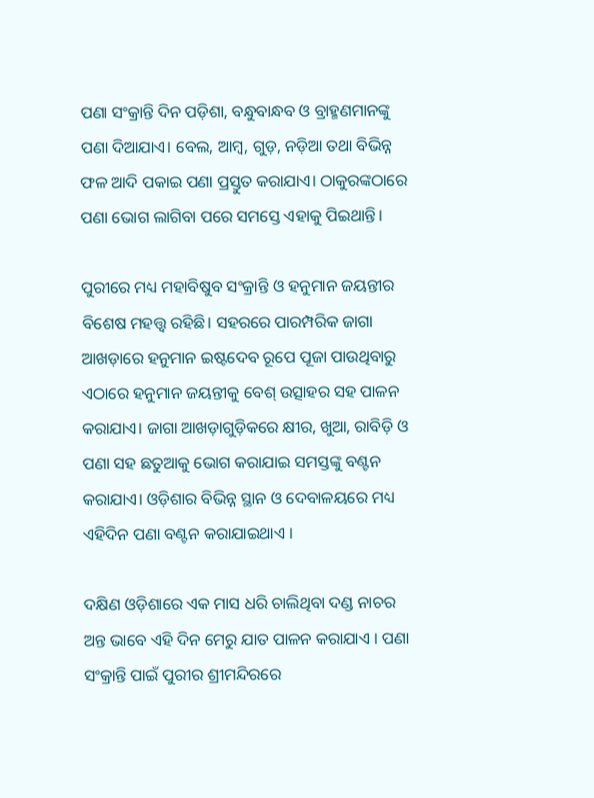ପଣା ସଂକ୍ରାନ୍ତି ଦିନ ପଡ଼ିଶା, ବନ୍ଧୁବାନ୍ଧବ ଓ ବ୍ରାହ୍ମଣମାନଙ୍କୁ ପଣା ଦିଆଯାଏ। ବେଲ, ଆମ୍ବ, ଗୁଡ଼, ନଡ଼ିଆ ତଥା ବିଭିନ୍ନ ଫଳ ଆଦି ପକାଇ ପଣା ପ୍ରସ୍ତୁତ କରାଯାଏ। ଠାକୁରଙ୍କଠାରେ ପଣା ଭୋଗ ଲାଗିବା ପରେ ସମସ୍ତେ ଏହାକୁ ପିଇଥାନ୍ତି।

ପୁରୀରେ ମଧ୍ୟ ମହାବିଷୁବ ସଂକ୍ରାନ୍ତି ଓ ହନୁମାନ ଜୟନ୍ତୀର ବିଶେଷ ମହତ୍ତ୍ବ ରହିଛି। ସହରରେ ପାରମ୍ପରିକ ଜାଗା ଆଖଡ଼ାରେ ହନୁମାନ ଇଷ୍ଟଦେବ ରୂପେ ପୂଜା ପାଉଥିବାରୁ ଏଠାରେ ହନୁମାନ ଜୟନ୍ତୀକୁ ବେଶ୍‌ ଉତ୍ସାହର ସହ ପାଳନ କରାଯାଏ। ଜାଗା ଆଖଡ଼ାଗୁଡ଼ିକରେ କ୍ଷୀର, ଖୁଆ, ରାବିଡ଼ି ଓ ପଣା ସହ ଛତୁଆକୁ ଭୋଗ କରାଯାଇ ସମସ୍ତଙ୍କୁ ବଣ୍ଟନ କରାଯାଏ। ଓଡ଼ିଶାର ବିଭିନ୍ନ ସ୍ଥାନ ଓ ଦେବାଳୟରେ ମଧ୍ୟ ଏହିଦିନ ପଣା ବଣ୍ଟନ କରାଯାଇଥାଏ ।

ଦକ୍ଷିଣ ଓଡ଼ିଶାରେ ଏକ ମାସ ଧରି ଚାଲିଥିବା ଦଣ୍ଡ ନାଚର ଅନ୍ତ ଭାବେ ଏହି ଦିନ ମେରୁ ଯାତ ପାଳନ କରାଯାଏ । ପଣା ସଂକ୍ରାନ୍ତି ପାଇଁ ପୁରୀର ଶ୍ରୀମନ୍ଦିରରେ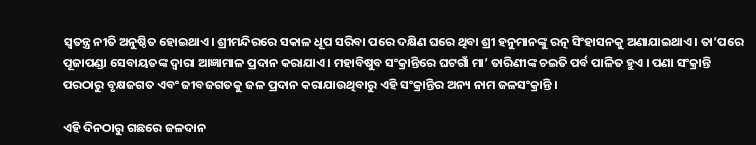ସ୍ବତନ୍ତ୍ର ନୀତି ଅନୁଷ୍ଠିତ ହୋଇଥାଏ। ଶ୍ରୀମନ୍ଦିରରେ ସକାଳ ଧୂପ ସରିବା ପରେ ଦକ୍ଷିଣ ଘରେ ଥିବା ଶ୍ରୀ ହନୁମାନଙ୍କୁ ରତ୍ନ ସିଂହାସନକୁ ଅଣାଯାଇଥାଏ। ତା’ପରେ ପୂଜାପଣ୍ଡା ସେବାୟତଙ୍କ ଦ୍ୱାରା ଆଜ୍ଞାମାଳ ପ୍ରଦାନ କରାଯାଏ। ମହାବିଷୁବ ସଂକ୍ରାନ୍ତିରେ ଘଟଗାଁ ମା’ ତାରିଣୀଙ୍କ ଚଇତି ପର୍ବ ପାଳିତ ହୁଏ । ପଣା ସଂକ୍ରାନ୍ତି ପରଠାରୁ ବୃକ୍ଷଜଗତ ଏବଂ ଜୀବଜଗତକୁ ଜଳ ପ୍ରଦାନ କରାଯାଉଥିବାରୁ ଏହି ସଂକ୍ରାନ୍ତିର ଅନ୍ୟ ନାମ ଜଳସଂକ୍ରାନ୍ତି ।

ଏହି ଦିନଠାରୁ ଗଛରେ ଜଳଦାନ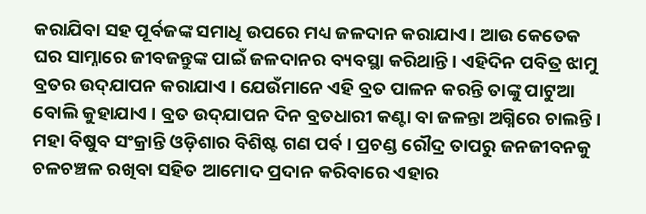କରାଯିବା ସହ ପୂର୍ବଜଙ୍କ ସମାଧି ଉପରେ ମଧ୍ୟ ଜଳଦାନ କରାଯାଏ। ଆଉ କେତେକ ଘର ସାମ୍ନାରେ ଜୀବଜନ୍ତୁଙ୍କ ପାଇଁ ଜଳଦାନର ବ୍ୟବସ୍ଥା କରିଥାନ୍ତି। ଏହିଦିନ ପବିତ୍ର ଝାମୁ ବ୍ରତର ଉଦ୍‌ଯାପନ କରାଯାଏ । ଯେଉଁମାନେ ଏହି ବ୍ରତ ପାଳନ କରନ୍ତି ତାଙ୍କୁ ପାଟୁଆ ବୋଲି କୁହାଯାଏ । ବ୍ରତ ଉଦ୍‌ଯାପନ ଦିନ ବ୍ରତଧାରୀ କଣ୍ଟା ବା ଜଳନ୍ତା ଅଗ୍ନିରେ ଚାଲନ୍ତି । ମହା ବିଷୁବ ସଂକ୍ରାନ୍ତି ଓଡ଼ିଶାର ବିଶିଷ୍ଟ ଗଣ ପର୍ବ। ପ୍ରଚଣ୍ଡ ରୌଦ୍ର ତାପରୁ ଜନଜୀବନକୁ ଚଳଚଞ୍ଚଳ ରଖିବା ସହିତ ଆମୋଦ ପ୍ରଦାନ କରିବାରେ ଏହାର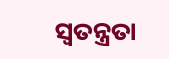ସ୍ୱତନ୍ତ୍ରତା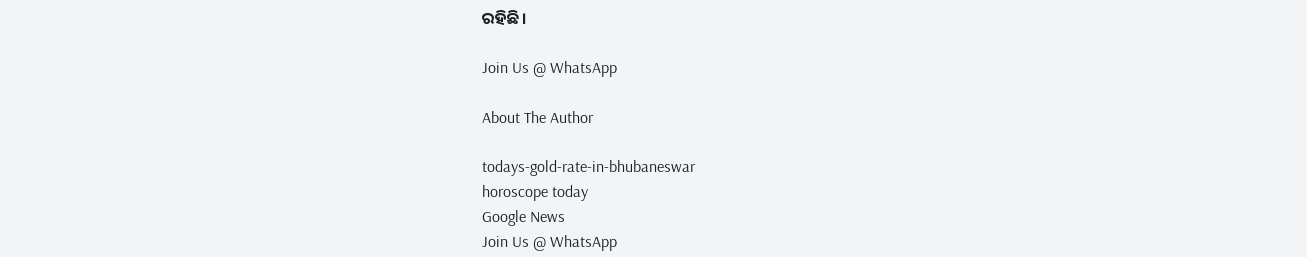ରହିଛି।

Join Us @ WhatsApp

About The Author

todays-gold-rate-in-bhubaneswar
horoscope today
Google News
Join Us @ WhatsApp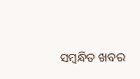ସମ୍ବନ୍ଧିତ ଖବର